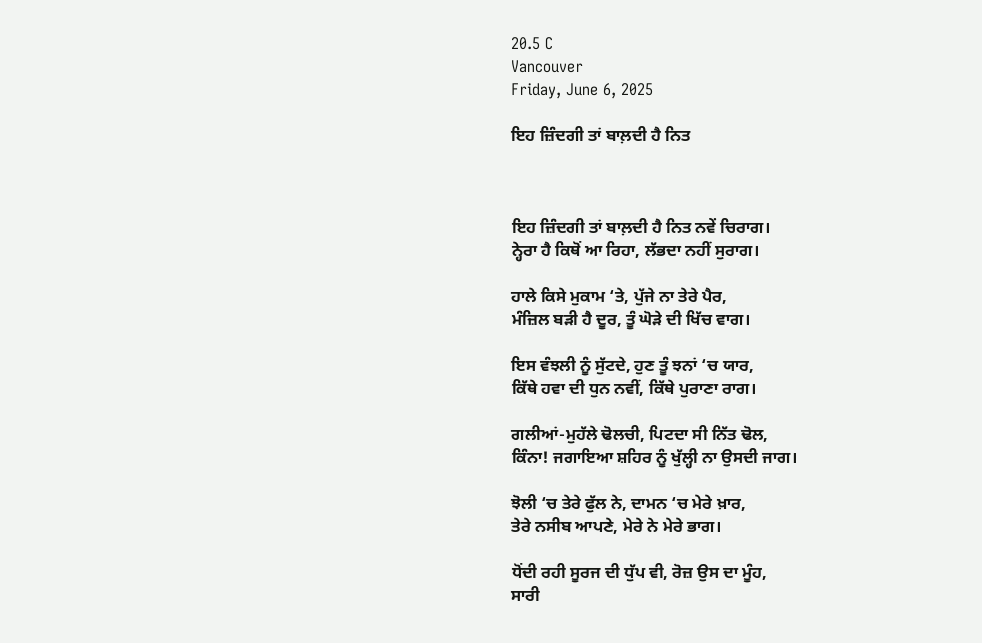20.5 C
Vancouver
Friday, June 6, 2025

ਇਹ ਜ਼ਿੰਦਗੀ ਤਾਂ ਬਾਲ਼ਦੀ ਹੈ ਨਿਤ



ਇਹ ਜ਼ਿੰਦਗੀ ਤਾਂ ਬਾਲ਼ਦੀ ਹੈ ਨਿਤ ਨਵੇਂ ਚਿਰਾਗ।
ਨ੍ਹੇਰਾ ਹੈ ਕਿਥੋਂ ਆ ਰਿਹਾ, ਲੱਭਦਾ ਨਹੀਂ ਸੁਰਾਗ।

ਹਾਲੇ ਕਿਸੇ ਮੁਕਾਮ ‘ਤੇ, ਪੁੱਜੇ ਨਾ ਤੇਰੇ ਪੈਰ,
ਮੰਜ਼ਿਲ ਬੜੀ ਹੈ ਦੂਰ, ਤੂੰ ਘੋੜੇ ਦੀ ਖਿੱਚ ਵਾਗ।

ਇਸ ਵੰਝਲੀ ਨੂੰ ਸੁੱਟਦੇ, ਹੁਣ ਤੂੰ ਝਨਾਂ ‘ਚ ਯਾਰ,
ਕਿੱਥੇ ਹਵਾ ਦੀ ਧੁਨ ਨਵੀਂ, ਕਿੱਥੇ ਪੁਰਾਣਾ ਰਾਗ।

ਗਲੀਆਂ-ਮੁਹੱਲੇ ਢੋਲਚੀ, ਪਿਟਦਾ ਸੀ ਨਿੱਤ ਢੋਲ,
ਕਿੰਨਾ! ਜਗਾਇਆ ਸ਼ਹਿਰ ਨੂੰ ਖੁੱਲ੍ਹੀ ਨਾ ਉਸਦੀ ਜਾਗ।

ਝੋਲੀ ‘ਚ ਤੇਰੇ ਫੁੱਲ ਨੇ, ਦਾਮਨ ‘ਚ ਮੇਰੇ ਖ਼ਾਰ,
ਤੇਰੇ ਨਸੀਬ ਆਪਣੇ, ਮੇਰੇ ਨੇ ਮੇਰੇ ਭਾਗ।

ਧੋਂਦੀ ਰਹੀ ਸੂਰਜ ਦੀ ਧੁੱਪ ਵੀ, ਰੋਜ਼ ਉਸ ਦਾ ਮੂੰਹ,
ਸਾਰੀ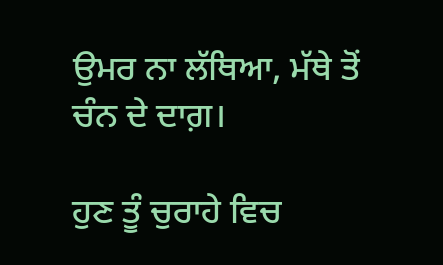ਉਮਰ ਨਾ ਲੱਥਿਆ, ਮੱਥੇ ਤੋਂ ਚੰਨ ਦੇ ਦਾਗ਼।

ਹੁਣ ਤੂੰ ਚੁਰਾਹੇ ਵਿਚ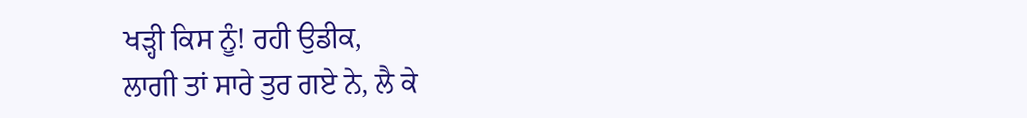ਖੜ੍ਹੀ ਕਿਸ ਨੂੰ! ਰਹੀ ਉਡੀਕ,
ਲਾਗੀ ਤਾਂ ਸਾਰੇ ਤੁਰ ਗਏ ਨੇ, ਲੈ ਕੇ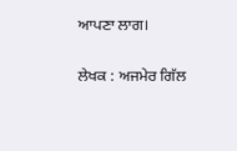ਆਪਣਾ ਲਾਗ।

ਲੇਖਕ : ਅਜਮੇਰ ਗਿੱਲ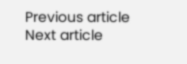Previous article
Next article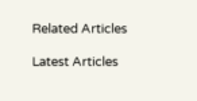Related Articles

Latest Articles